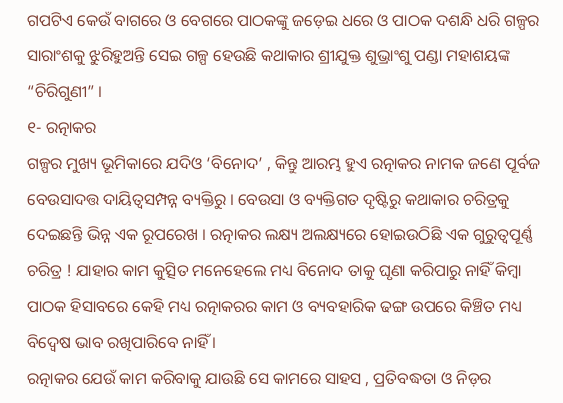ଗପଟିଏ କେଉଁ ବାଗରେ ଓ ବେଗରେ ପାଠକଙ୍କୁ ଜଡ଼େଇ ଧରେ ଓ ପାଠକ ଦଶନ୍ଧି ଧରି ଗଳ୍ପର ସାରାଂଶକୁ ଝୁରିହୁଅନ୍ତି ସେଇ ଗଳ୍ପ ହେଉଛି କଥାକାର ଶ୍ରୀଯୁକ୍ତ ଶୁଭ୍ରାଂଶୁ ପଣ୍ଡା ମହାଶୟଙ୍କ “ଚିରିଗୁଣୀ” ।
୧- ରତ୍ନାକର
ଗଳ୍ପର ମୁଖ୍ୟ ଭୂମିକାରେ ଯଦିଓ ‘ବିନୋଦ’ , କିନ୍ତୁ ଆରମ୍ଭ ହୁଏ ରତ୍ନାକର ନାମକ ଜଣେ ପୂର୍ବଜ ବେଉସାଦତ୍ତ ଦାୟିତ୍ୱସମ୍ପନ୍ନ ବ୍ୟକ୍ତିରୁ । ବେଉସା ଓ ବ୍ୟକ୍ତିଗତ ଦୃଷ୍ଟିରୁ କଥାକାର ଚରିତ୍ରକୁ ଦେଇଛନ୍ତି ଭିନ୍ନ ଏକ ରୂପରେଖ । ରତ୍ନାକର ଲକ୍ଷ୍ୟ ଅଲକ୍ଷ୍ୟରେ ହୋଇଉଠିଛି ଏକ ଗୁରୁତ୍ୱପୂର୍ଣ୍ଣ ଚରିତ୍ର ! ଯାହାର କାମ କୁତ୍ସିତ ମନେହେଲେ ମଧ୍ୟ ବିନୋଦ ତାକୁ ଘୃଣା କରିପାରୁ ନାହିଁ କିମ୍ବା ପାଠକ ହିସାବରେ କେହି ମଧ୍ୟ ରତ୍ନାକରର କାମ ଓ ବ୍ୟବହାରିକ ଢଙ୍ଗ ଉପରେ କିଞ୍ଚିତ ମଧ୍ୟ ବିଦ୍ଵେଷ ଭାବ ରଖିପାରିବେ ନାହିଁ ।
ରତ୍ନାକର ଯେଉଁ କାମ କରିବାକୁ ଯାଉଛି ସେ କାମରେ ସାହସ , ପ୍ରତିବଦ୍ଧତା ଓ ନିଡ଼ର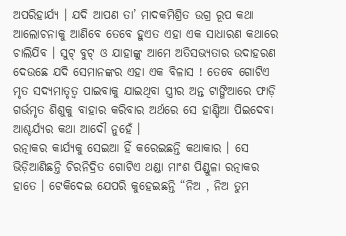ଅପରିହାର୍ଯ୍ୟ । ଯଦି ଆପଣ ତା’ ମାଦକମିଶ୍ରିତ ଉଗ୍ର ରୂପ କଥା ଆଲୋଚନାକୁ ଆଣିବେ ତେବେ ହୁଏତ ଏହା ଏକ ସାଧାରଣ କଥାରେ ଚାଲିଯିବ । ସୁଟ୍ ବୁଟ୍ ଓ ଯାହାଙ୍କୁ ଆମେ ଅତିସଭ୍ୟତାର ଉଦାହରଣ ଦେଉଛେ ଯଦି ସେମାନଙ୍କର ଏହା ଏକ ବିଳାସ ! ତେବେ ଗୋଟିଏ ମୃତ ସଦ୍ୟମାତୃତ୍ୱ ପାଇବାକୁ ଯାଇଥିବା ସ୍ତ୍ରୀର ଅନ୍ତ ଟାଙ୍ଗିଆରେ ଫାଡ଼ି ଗର୍ଭମୃତ ଶିଶୁକୁ ବାହାର କରିବାର ଅର୍ଥରେ ସେ ହାଣ୍ଡିଆ ପିଇଦେବା ଆଶ୍ଚର୍ଯ୍ୟର କଥା ଆଦୌ ନୁହେଁ ।
ରତ୍ନାକର କାର୍ଯ୍ୟକୁ ସେଇଆ ହିଁ କରେଇଛନ୍ତି କଥାକାର । ସେ ଭିଡ଼ିଆଣିଛନ୍ତି ଚିରନିଦ୍ରିତ ଗୋଟିଏ ଥଣ୍ଡା ମାଂଶ ପିଣ୍ଡୁଳା ରତ୍ନାକର ହାତେ । ଟେକିଦେଇ ଯେପରି କୁହେଇଛନ୍ତି “ନିଅ , ନିଅ ତୁମ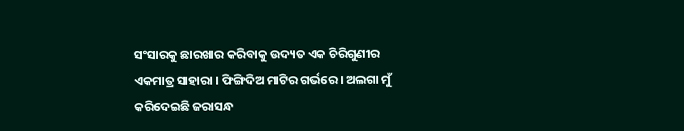ସଂସାରକୁ ଛାରଖାର କରିବାକୁ ଉଦ୍ୟତ ଏକ ଚିରିଗୁଣୀର ଏକମାତ୍ର ସାହାରା । ଫିଙ୍ଗିଦିଅ ମାଟିର ଗର୍ଭରେ । ଅଲଗା ମୁଁ କରିଦେଇଛି ଜରାସନ୍ଧ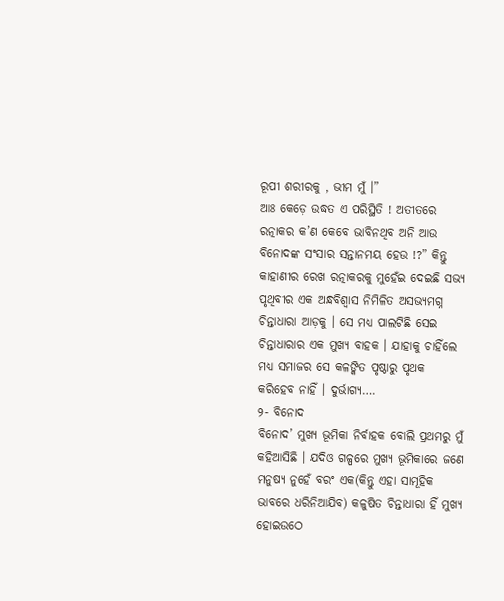ରୂପୀ ଶରୀରକୁ , ଭୀମ ମୁଁ ।”
ଆଃ କେଡ଼େ ଉଦ୍ଧତ ଏ ପରିସ୍ଥିତି ! ଅତୀତରେ ରତ୍ନାକର କ’ଣ କେବେ ଭାବିନଥିବ ଅନି ଆଉ ବିନୋଦଙ୍କ ସଂସାର ସନ୍ତାନମୟ ହେଉ !?” କିନ୍ତୁ କାହାଣୀର ରେଖ ରତ୍ନାକରକୁ ମୁହେଁଇ ଦେଇଛି ସଭ୍ୟ ପୃଥିବୀର ଏକ ଅନ୍ଧବିଶ୍ୱାସ ନିମିଳିତ ଅସଭ୍ୟମଗ୍ନ ଚିନ୍ତାଧାରା ଆଡ଼କୁ । ସେ ମଧ୍ୟ ପାଲଟିଛି ସେଇ ଚିନ୍ତାଧାରାର ଏକ ମୁଖ୍ୟ ବାହକ । ଯାହାକୁ ଚାହିଁଲେ ମଧ୍ୟ ସମାଜର ସେ କଳଙ୍କିତ ପୃଷ୍ଠାରୁ ପୃଥକ କରିହେବ ନାହିଁ । ଦୁର୍ଭାଗ୍ୟ….
୨- ବିନୋଦ
ବିନୋଦ’ ମୁଖ୍ୟ ଭୂମିକା ନିର୍ବାହକ ବୋଲି ପ୍ରଥମରୁ ମୁଁ କହିଆସିଛି । ଯଦିଓ ଗଳ୍ପରେ ମୁଖ୍ୟ ଭୂମିକାରେ ଜଣେ ମନୁଷ୍ୟ ନୁହେଁ ବରଂ ଏକ(କିନ୍ତୁ ଏହା ସାମୂହିକ ଭାବରେ ଧରିନିଆଯିବ) କଳୁଷିତ ଚିନ୍ତାଧାରା ହିଁ ମୁଖ୍ୟ ହୋଇଉଠେ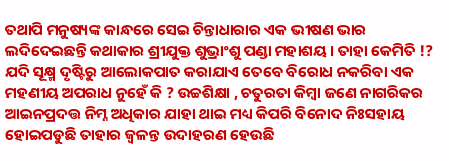ତଥାପି ମନୁଷ୍ୟଙ୍କ କାନ୍ଧରେ ସେଇ ଚିନ୍ତାଧାରାର ଏକ ଭୀଷଣ ଭାର ଲଦିଦେଇଛନ୍ତି କଥାକାର ଶ୍ରୀଯୁକ୍ତ ଶୁଭ୍ରାଂଶୁ ପଣ୍ଡା ମହାଶୟ । ତାହା କେମିତି !? ଯଦି ସୂକ୍ଷ୍ମ ଦୃଷ୍ଟିରୁ ଆଲୋକପାତ କରାଯାଏ ତେବେ ବିରୋଧ ନକରିବା ଏକ ମହଣୀୟ ଅପରାଧ ନୁହେଁ କି ? ଉଚ୍ଚଶିକ୍ଷା , ଚତୁରତା କିମ୍ବା ଜଣେ ନାଗରିକର ଆଇନପ୍ରଦତ୍ତ ନିମ୍ନ ଅଧିକାର ଯାହା ଥାଇ ମଧ୍ୟ କିପରି ବିନୋଦ ନିଃସହାୟ ହୋଇପଡୁଛି ତାହାର ଜ୍ୱଳନ୍ତ ଉଦାହରଣ ହେଉଛି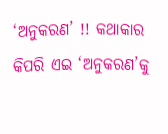‘ଅନୁକରଣ’ !! କଥାକାର କିପରି ଏଇ ‘ଅନୁକରଣ’କୁ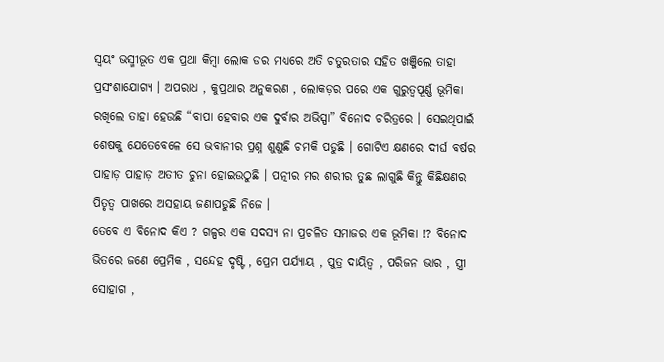ସ୍ୱୟଂ ଭସ୍ମୀଭୂତ ଏକ ପ୍ରଥା କିମ୍ବା ଲୋକ ଡର ମଧ୍ୟରେ ଅତି ଚତୁରତାର ସହିତ ଖଞ୍ଜିଲେ ତାହା ପ୍ରସଂଶାଯୋଗ୍ୟ । ଅପରାଧ , କୁପ୍ରଥାର ଅନୁକରଣ , ଲୋକଡ଼ର ପରେ ଏକ ଗୁରୁତ୍ୱପୂର୍ଣ୍ଣ ଭୂମିକା ରଖିଲେ ତାହା ହେଉଛି “ବାପା ହେବାର ଏକ ଦୁର୍ବାର ଅଭିସ୍ପା” ବିନୋଦ ଚରିତ୍ରରେ । ସେଇଥିପାଇଁ ଶେଷକୁ ଯେତେବେଳେ ସେ ଭବାନୀର ପ୍ରଶ୍ନ ଶୁଣୁଛି ଚମକି ପଡୁଛି । ଗୋଟିଏ କ୍ଷଣରେ ଦୀର୍ଘ ବର୍ଷର ପାହାଡ଼ ପାହାଡ଼ ଅତୀତ ଚୁନା ହୋଇଉଠୁଛି । ପତ୍ନୀର ମର ଶରୀର ତୁଛ ଲାଗୁଛି କିନ୍ତୁ କିଛିକ୍ଷଣର ପିତୃତ୍ୱ ପାଖରେ ଅସହାୟ ଜଣାପଡୁଛି ନିଜେ ।
ତେବେ ଏ ବିନୋଦ କିଏ ? ଗଳ୍ପର ଏକ ସଦସ୍ୟ ନା ପ୍ରଚଳିତ ସମାଜର ଏକ ଭୂମିକା !? ବିନୋଦ ଭିତରେ ଜଣେ ପ୍ରେମିକ , ସନ୍ଦେହ ଦୃଷ୍ଟି , ପ୍ରେମ ପର୍ଯ୍ୟାୟ , ପୁତ୍ର ଦାୟିତ୍ବ , ପରିଜନ ଭାର , ସ୍ତ୍ରୀ ସୋହାଗ ,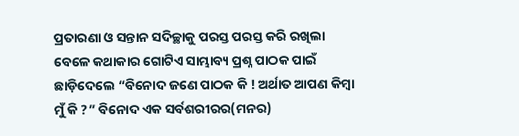ପ୍ରତାରଣା ଓ ସନ୍ତାନ ସଦିଚ୍ଛାକୁ ପରସ୍ତ ପରସ୍ତ କରି ରଖିଲା ବେଳେ କଥାକାର ଗୋଟିଏ ସାମ୍ଭାବ୍ୟ ପ୍ରଶ୍ନ ପାଠକ ପାଇଁ ଛାଡ଼ିଦେଲେ “ବିନୋଦ ଜଣେ ପାଠକ କି ! ଅର୍ଥାତ ଆପଣ କିମ୍ବା ମୁଁ କି ?” ବିନୋଦ ଏକ ସର୍ବଶରୀରର(ମନର)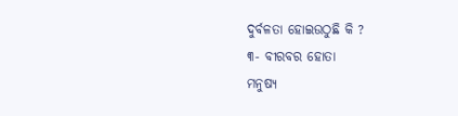ଦୁର୍ବଳତା ହୋଇଉଠୁଛି କି ?
୩- ବୀରବର ହୋତା
ମନୁଷ୍ୟ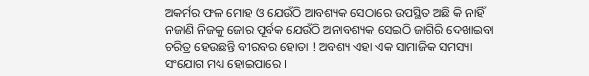ଅକର୍ମର ଫଳ ମୋହ ଓ ଯେଉଁଠି ଆବଶ୍ୟକ ସେଠାରେ ଉପସ୍ଥିତ ଅଛି କି ନାହିଁ ନଜାଣି ନିଜକୁ ଜୋର ପୂର୍ବକ ଯେଉଁଠି ଅନାବଶ୍ୟକ ସେଇଠି ଜାଗିରି ଦେଖାଇବା ଚରିତ୍ର ହେଉଛନ୍ତି ବୀରବର ହୋତା ! ଅବଶ୍ୟ ଏହା ଏକ ସାମାଜିକ ସମସ୍ୟା ସଂଯୋଗ ମଧ୍ୟ ହୋଇପାରେ ।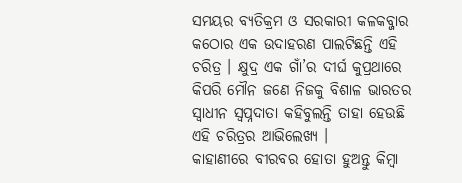ସମୟର ବ୍ୟତିକ୍ରମ ଓ ସରକାରୀ କଳକବ୍ଜାର କଠୋର ଏକ ଉଦାହରଣ ପାଲଟିଛନ୍ତି ଏହି ଚରିତ୍ର । କ୍ଷୁଦ୍ର ଏକ ଗାଁ’ର ଦୀର୍ଘ କୁପ୍ରଥାରେ କିପରି ମୌନ ଜଣେ ନିଜକୁ ବିଶାଳ ଭାରତର ସ୍ୱାଧୀନ ସ୍ୱପ୍ନଦାତା କହିବୁଲନ୍ତି ତାହା ହେଉଛି ଏହି ଚରିତ୍ରର ଆଭିଲେଖ୍ୟ ।
କାହାଣୀରେ ବୀରବର ହୋତା ହୁଅନ୍ତୁ କିମ୍ବା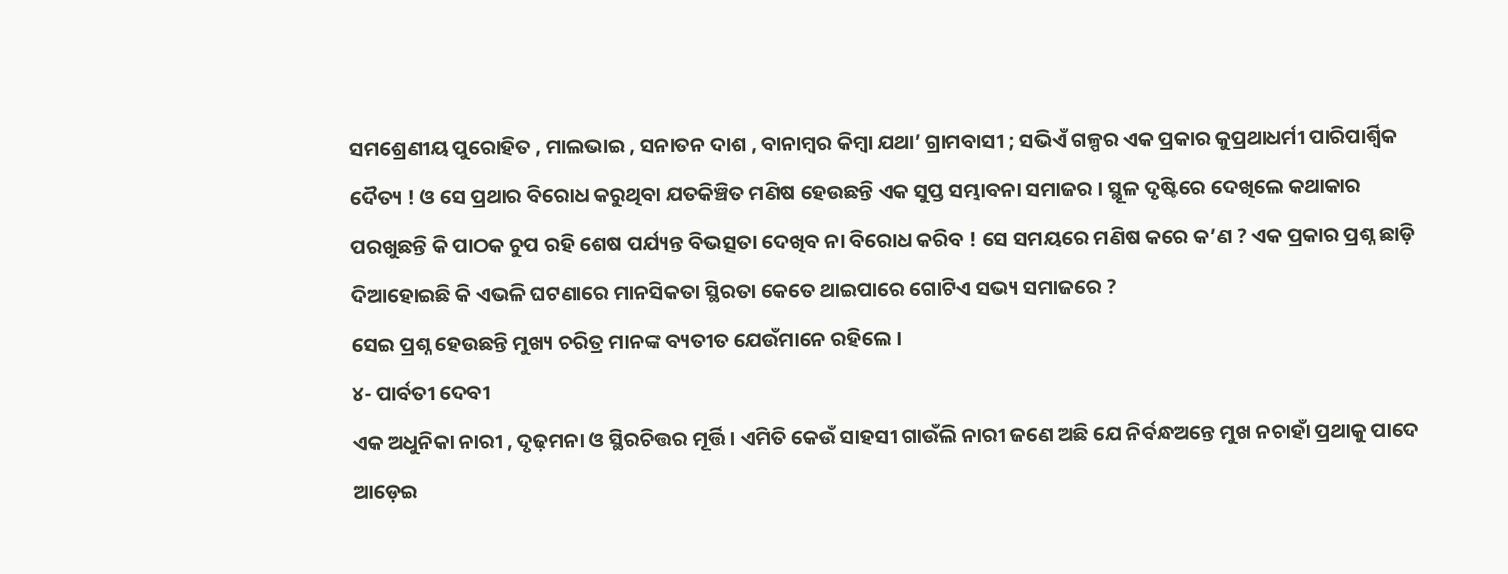ସମଶ୍ରେଣୀୟ ପୁରୋହିତ , ମାଲଭାଇ , ସନାତନ ଦାଶ , ବାନାମ୍ବର କିମ୍ବା ଯଥା’ ଗ୍ରାମବାସୀ ; ସଭିଏଁ ଗଳ୍ପର ଏକ ପ୍ରକାର କୁପ୍ରଥାଧର୍ମୀ ପାରିପାର୍ଶ୍ବିକ ଦୈତ୍ୟ ! ଓ ସେ ପ୍ରଥାର ବିରୋଧ କରୁଥିବା ଯତକିଞ୍ଚିତ ମଣିଷ ହେଉଛନ୍ତି ଏକ ସୁପ୍ତ ସମ୍ଭାବନା ସମାଜର । ସ୍ଥୂଳ ଦୃଷ୍ଟିରେ ଦେଖିଲେ କଥାକାର ପରଖୁଛନ୍ତି କି ପାଠକ ଚୁପ ରହି ଶେଷ ପର୍ଯ୍ୟନ୍ତ ବିଭତ୍ସତା ଦେଖିବ ନା ବିରୋଧ କରିବ ! ସେ ସମୟରେ ମଣିଷ କରେ କ’ଣ ? ଏକ ପ୍ରକାର ପ୍ରଶ୍ନ ଛାଡ଼ି ଦିଆହୋଇଛି କି ଏଭଳି ଘଟଣାରେ ମାନସିକତା ସ୍ଥିରତା କେତେ ଥାଇପାରେ ଗୋଟିଏ ସଭ୍ୟ ସମାଜରେ ?
ସେଇ ପ୍ରଶ୍ନ ହେଉଛନ୍ତି ମୁଖ୍ୟ ଚରିତ୍ର ମାନଙ୍କ ବ୍ୟତୀତ ଯେଉଁମାନେ ରହିଲେ ।
୪- ପାର୍ବତୀ ଦେବୀ
ଏକ ଅଧୁନିକା ନାରୀ , ଦୃଢ଼ମନା ଓ ସ୍ଥିରଚିତ୍ତର ମୂର୍ତ୍ତି । ଏମିତି କେଉଁ ସାହସୀ ଗାଉଁଲି ନାରୀ ଜଣେ ଅଛି ଯେ ନିର୍ବନ୍ଧଅନ୍ତେ ମୁଖ ନଚାହାଁ ପ୍ରଥାକୁ ପାଦେ ଆଡ଼େଇ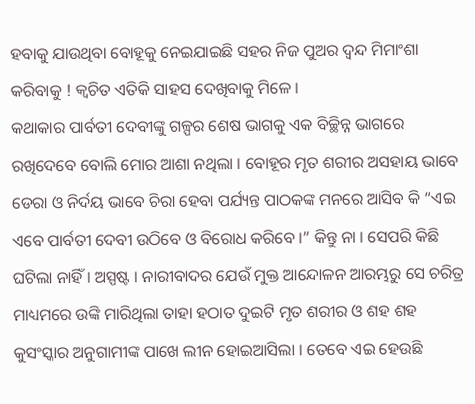ହବାକୁ ଯାଉଥିବା ବୋହୂକୁ ନେଇଯାଇଛି ସହର ନିଜ ପୁଅର ଦ୍ଵନ୍ଦ ମିମାଂଶା କରିବାକୁ ! କ୍ଵଚିତ ଏତିକି ସାହସ ଦେଖିବାକୁ ମିଳେ ।
କଥାକାର ପାର୍ବତୀ ଦେବୀଙ୍କୁ ଗଳ୍ପର ଶେଷ ଭାଗକୁ ଏକ ବିଚ୍ଛିନ୍ନ ଭାଗରେ ରଖିଦେବେ ବୋଲି ମୋର ଆଶା ନଥିଲା । ବୋହୂର ମୃତ ଶରୀର ଅସହାୟ ଭାବେ ଡେରା ଓ ନିର୍ଦୟ ଭାବେ ଚିରା ହେବା ପର୍ଯ୍ୟନ୍ତ ପାଠକଙ୍କ ମନରେ ଆସିବ କି “ଏଇ ଏବେ ପାର୍ବତୀ ଦେବୀ ଉଠିବେ ଓ ବିରୋଧ କରିବେ ।” କିନ୍ତୁ ନା । ସେପରି କିଛି ଘଟିଲା ନାହିଁ । ଅସ୍ପଷ୍ଟ । ନାରୀବାଦର ଯେଉଁ ମୁକ୍ତ ଆନ୍ଦୋଳନ ଆରମ୍ଭରୁ ସେ ଚରିତ୍ର ମାଧ୍ୟମରେ ଉଙ୍କି ମାରିଥିଲା ତାହା ହଠାତ ଦୁଇଟି ମୃତ ଶରୀର ଓ ଶହ ଶହ କୁସଂସ୍କାର ଅନୁଗାମୀଙ୍କ ପାଖେ ଲୀନ ହୋଇଆସିଲା । ତେବେ ଏଇ ହେଉଛି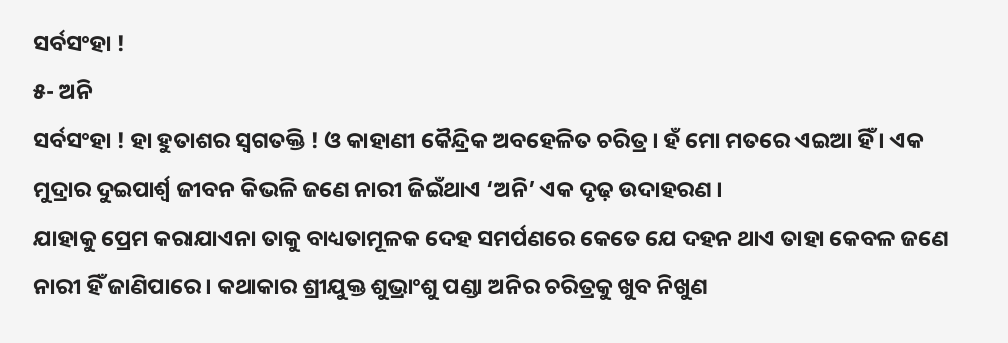ସର୍ବସଂହା !
୫- ଅନି
ସର୍ବସଂହା ! ହା ହୁତାଶର ସ୍ୱଗତକ୍ତି ! ଓ କାହାଣୀ କୈନ୍ଦ୍ରିକ ଅବହେଳିତ ଚରିତ୍ର । ହଁ ମୋ ମତରେ ଏଇଆ ହିଁ । ଏକ ମୁଦ୍ରାର ଦୁଇପାର୍ଶ୍ବ ଜୀବନ କିଭଳି ଜଣେ ନାରୀ ଜିଇଁଥାଏ ‘ଅନି’ ଏକ ଦୃଢ଼ ଉଦାହରଣ ।
ଯାହାକୁ ପ୍ରେମ କରାଯାଏନା ତାକୁ ବାଧ୍ୟତାମୂଳକ ଦେହ ସମର୍ପଣରେ କେତେ ଯେ ଦହନ ଥାଏ ତାହା କେବଳ ଜଣେ ନାରୀ ହିଁ ଜାଣିପାରେ । କଥାକାର ଶ୍ରୀଯୁକ୍ତ ଶୁଭ୍ରାଂଶୁ ପଣ୍ଡା ଅନିର ଚରିତ୍ରକୁ ଖୁବ ନିଖୁଣ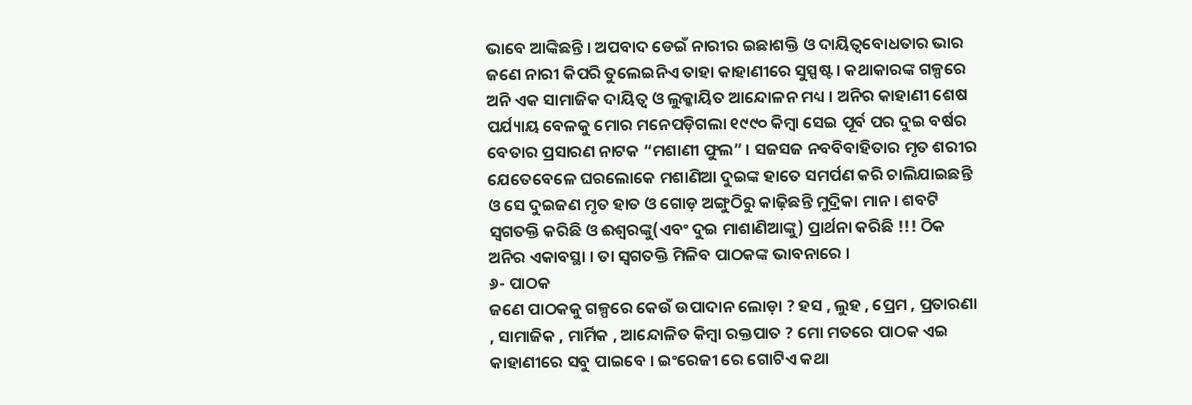ଭାବେ ଆଙ୍କିଛନ୍ତି । ଅପବାଦ ଡେଇଁ ନାରୀର ଇଛାଶକ୍ତି ଓ ଦାୟିତ୍ଵବୋଧତାର ଭାର ଜଣେ ନାରୀ କିପରି ତୁଲେଇନିଏ ତାହା କାହାଣୀରେ ସୁସ୍ପଷ୍ଟ । କଥାକାରଙ୍କ ଗଳ୍ପରେ ଅନି ଏକ ସାମାଜିକ ଦାୟିତ୍ୱ ଓ ଲୁକ୍କାୟିତ ଆନ୍ଦୋଳନ ମଧ୍ୟ । ଅନିର କାହାଣୀ ଶେଷ ପର୍ଯ୍ୟାୟ ବେଳକୁ ମୋର ମନେପଡ଼ିଗଲା ୧୯୯୦ କିମ୍ବା ସେଇ ପୂର୍ବ ପର ଦୁଇ ବର୍ଷର ବେତାର ପ୍ରସାରଣ ନାଟକ “ମଶାଣୀ ଫୁଲ” । ସଜସଜ ନବବିବାହିତାର ମୃତ ଶରୀର ଯେତେବେଳେ ଘରଲୋକେ ମଶାଣିଆ ଦୁଇଙ୍କ ହାତେ ସମର୍ପଣ କରି ଚାଲିଯାଇଛନ୍ତି ଓ ସେ ଦୁଇଜଣ ମୃତ ହାତ ଓ ଗୋଡ଼ ଅଙ୍ଗୁଠିରୁ କାଢ଼ିଛନ୍ତି ମୁଦ୍ରିକା ମାନ । ଶବଟି ସ୍ୱଗତକ୍ତି କରିଛି ଓ ଈଶ୍ୱରଙ୍କୁ(ଏବଂ ଦୁଇ ମାଶାଣିଆଙ୍କୁ) ପ୍ରାର୍ଥନା କରିଛି !!! ଠିକ ଅନିର ଏକାବସ୍ଥା । ତା ସ୍ୱଗତକ୍ତି ମିଳିବ ପାଠକଙ୍କ ଭାବନାରେ ।
୬- ପାଠକ
ଜଣେ ପାଠକକୁ ଗଳ୍ପରେ କେଉଁ ଉପାଦାନ ଲୋଡ଼ା ? ହସ , ଲୁହ , ପ୍ରେମ , ପ୍ରତାରଣା , ସାମାଜିକ , ମାର୍ମିକ , ଆନ୍ଦୋଳିତ କିମ୍ବା ରକ୍ତପାତ ? ମୋ ମତରେ ପାଠକ ଏଇ କାହାଣୀରେ ସବୁ ପାଇବେ । ଇଂରେଜୀ ରେ ଗୋଟିଏ କଥା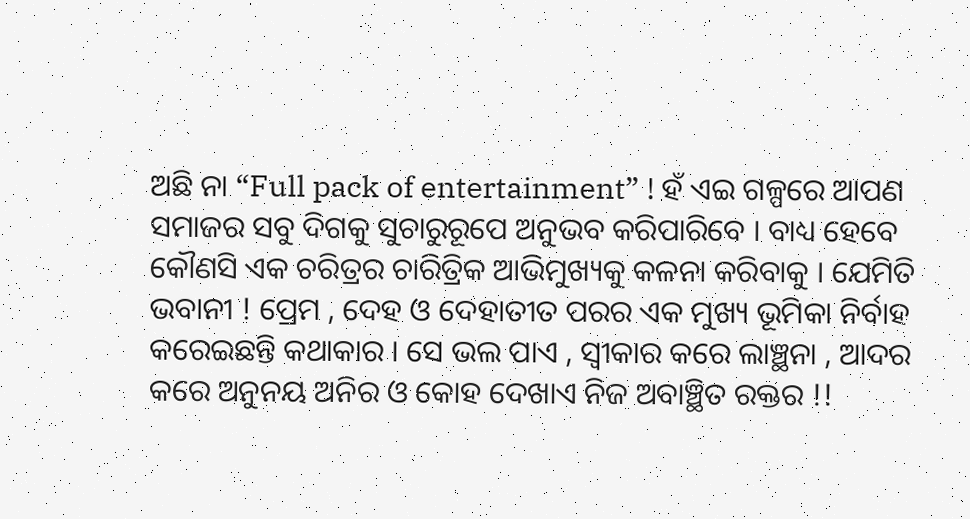ଅଛି ନା “Full pack of entertainment” ! ହଁ ଏଇ ଗଳ୍ପରେ ଆପଣ ସମାଜର ସବୁ ଦିଗକୁ ସୁଚାରୁରୂପେ ଅନୁଭବ କରିପାରିବେ । ବାଧ୍ୟ ହେବେ କୌଣସି ଏକ ଚରିତ୍ରର ଚାରିତ୍ରିକ ଆଭିମୁଖ୍ୟକୁ କଳନା କରିବାକୁ । ଯେମିତି ଭବାନୀ ! ପ୍ରେମ , ଦେହ ଓ ଦେହାତୀତ ପରର ଏକ ମୁଖ୍ୟ ଭୂମିକା ନିର୍ବାହ କରେଇଛନ୍ତି କଥାକାର । ସେ ଭଲ ପାଏ , ସ୍ୱୀକାର କରେ ଲାଞ୍ଛନା , ଆଦର କରେ ଅନୁନୟ ଅନିର ଓ କୋହ ଦେଖାଏ ନିଜ ଅବାଞ୍ଛିତ ରକ୍ତର !!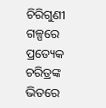ଚିରିଗୁଣୀ ଗଳ୍ପରେ ପ୍ରତ୍ୟେକ ଚରିତ୍ରଙ୍କ ଭିତରେ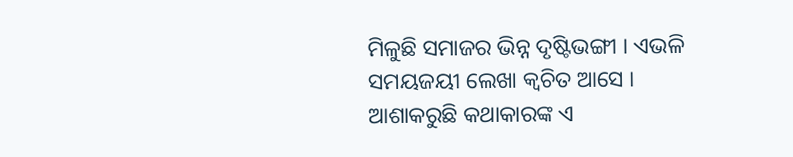ମିଳୁଛି ସମାଜର ଭିନ୍ନ ଦୃଷ୍ଟିଭଙ୍ଗୀ । ଏଭଳି ସମୟଜୟୀ ଲେଖା କ୍ଵଚିତ ଆସେ । ଆଶାକରୁଛି କଥାକାରଙ୍କ ଏ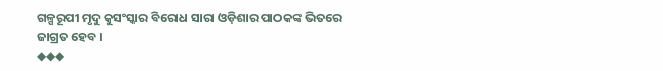ଗଳ୍ପରୂପୀ ମୃଦୁ କୁସଂସ୍କାର ବିରୋଧ ସାରା ଓଡ଼ିଶାର ପାଠକଙ୍କ ଭିତରେ ଜାଗ୍ରତ ହେବ ।
◆◆◆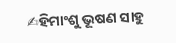✍ହିମାଂଶୁ ଭୂଷଣ ସାହୁ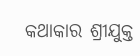କଥାକାର ଶ୍ରୀଯୁକ୍ତ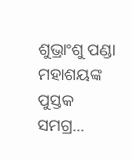ଶୁଭ୍ରାଂଶୁ ପଣ୍ଡା ମହାଶୟଙ୍କ ପୁସ୍ତକ ସମଗ୍ର...